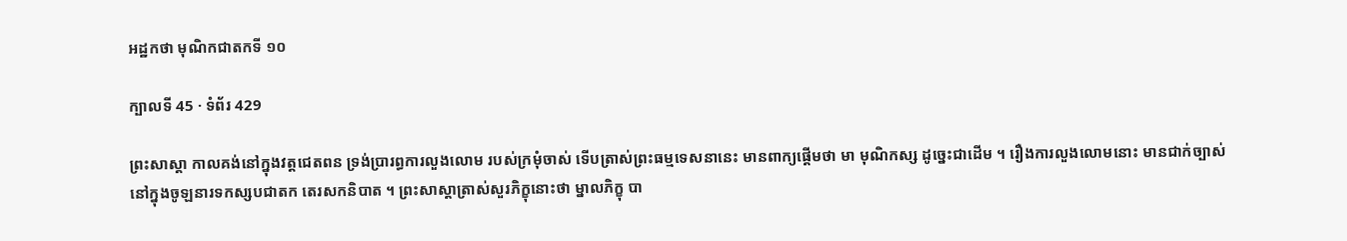អដ្ឋកថា មុណិកជាតកទី ១០

ក្បាលទី 45 · ទំព័រ 429

ព្រះសាស្តា កាលគង់នៅក្នុងវត្តជេតពន ទ្រង់ប្រារព្ធការលួងលោម របស់ក្រមុំចាស់ ទើបត្រាស់ព្រះធម្មទេសនានេះ មានពាក្យផ្តើមថា មា មុណិកស្ស ដូច្នេះជាដើម ។ រឿងការលួងលោមនោះ មានជាក់ច្បាស់នៅក្នុងចូឡនារទកស្សបជាតក តេរសកនិបាត ។ ព្រះសាស្តាត្រាស់សួរភិក្ខុនោះថា ម្នាលភិក្ខុ បា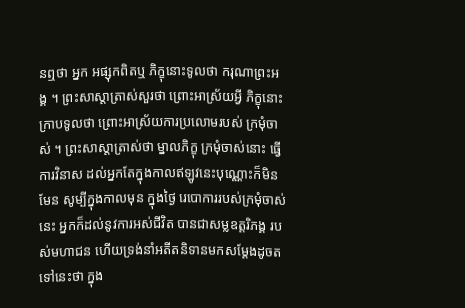នឮថា អ្នក អផ្សុកពិតឬ ភិក្ខុនោះទូលថា ករុណាព្រះអង្គ ។ ព្រះសាស្តាត្រាស់សួរថា ព្រោះអាស្រ័យអ្វី ភិក្ខុនោះក្រាបទូលថា ព្រោះអាស្រ័យការប្រលោមរបស់ ក្រមុំចាស់ ។ ព្រះសាស្តាត្រាស់ថា ម្នាលភិក្ខុ ក្រមុំចាស់នោះ ធ្វើការវិនាស ដល់អ្នកតែក្នុងកាលឥឡូវនេះបុណ្ណោះក៏មិនមែន សូម្បីក្នុងកាលមុន ក្នុងថ្ងៃ រេបោការរបស់ក្រមុំចាស់នេះ អ្នកក៏ដល់នូវការអស់ជីវិត បានជាសម្លឧត្តរិភង្គ របស់មហាជន ហើយទ្រង់នាំអតីតនិទានមកសម្តែងដូចតទៅនេះថា ក្នុង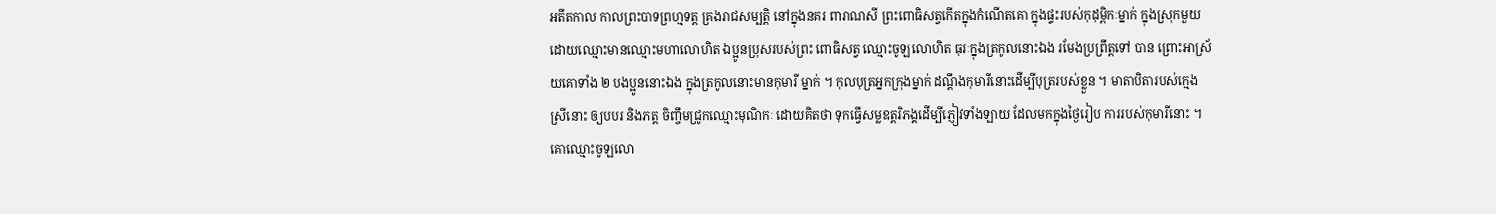អតីតកាល កាលព្រះបាទព្រហ្មទត្ត គ្រងរាជសម្បត្តិ នៅក្នុងនគរ ពារាណសី ព្រះពោធិសត្វកើតក្នុងកំណើតគោ ក្នុងផ្ទះរបស់កុដុម្ពិកៈម្នាក់ ក្នុងស្រុកមួយ ដោយឈ្មោះមានឈ្មោះមហាលោហិត ឯប្អូនប្រុសរបស់ព្រះ ពោធិសត្វ ឈ្មោះចូឡលោហិត ធុរៈក្នុងត្រកូលនោះឯង រមែងប្រព្រឹត្តទៅ បាន ព្រោះអាស្រ័យគោទាំង ២ បងប្អូននោះឯង ក្នុងត្រកូលនោះមានកុមារី ម្នាក់ ។ កុលបុត្រអ្នកក្រុងម្នាក់ ដណ្តឹងកុមារីនោះដើម្បីបុត្ររបស់ខ្លួន ។ មាតាបិតារបស់ក្មេងស្រីនោះ ឲ្យបបរ និងភត្ត ចិញ្ចឹមជ្រូកឈ្មោះមុណិកៈ ដោយគិតថា ទុកធ្វើសម្លឧត្តរិភង្គដើម្បីភ្ញៀវទាំងឡាយ ដែលមកក្នុងថ្ងៃរៀប ការរបស់កុមារីនោះ ។ គោឈ្មោះចូឡលោ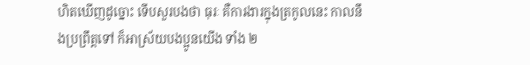ហិតឃើញដូច្នោះ ទើបសួរបងថា ធុរៈ គឺការងារក្នុងត្រកូលនេះ កាលនឹងប្រព្រឹត្តទៅ ក៏អាស្រ័យបងប្អូនយើង ទាំង ២